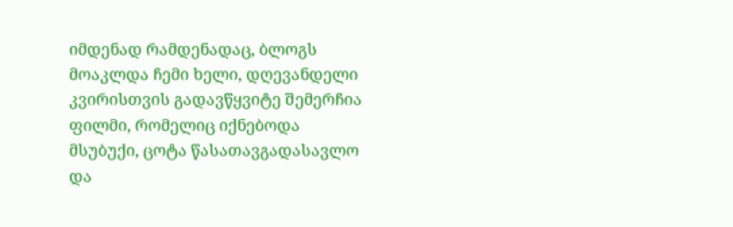იმდენად რამდენადაც, ბლოგს მოაკლდა ჩემი ხელი, დღევანდელი კვირისთვის გადავწყვიტე შემერჩია ფილმი, რომელიც იქნებოდა მსუბუქი, ცოტა წასათავგადასავლო და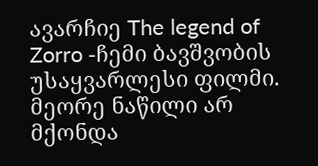ავარჩიე The legend of Zorro -ჩემი ბავშვობის უსაყვარლესი ფილმი. მეორე ნაწილი არ მქონდა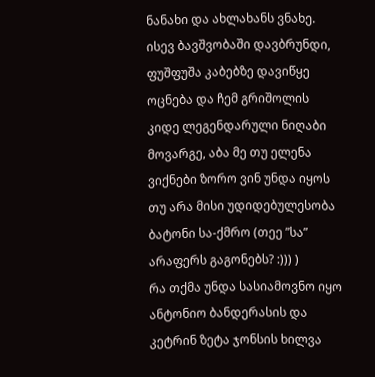ნანახი და ახლახანს ვნახე. ისევ ბავშვობაში დავბრუნდი, ფუშფუშა კაბებზე დავიწყე ოცნება და ჩემ გრიშოლის კიდე ლეგენდარული ნიღაბი მოვარგე, აბა მე თუ ელენა ვიქნები ზორო ვინ უნდა იყოს თუ არა მისი უდიდებულესობა ბატონი სა-ქმრო (თეე ”სა” არაფერს გაგონებს? :))) )
რა თქმა უნდა სასიამოვნო იყო ანტონიო ბანდერასის და კეტრინ ზეტა ჯონსის ხილვა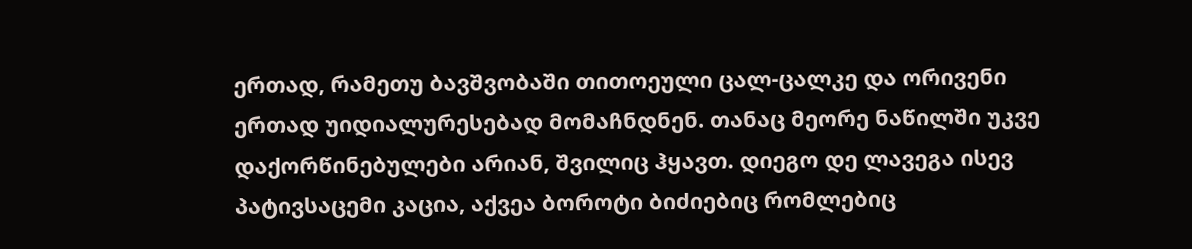ერთად, რამეთუ ბავშვობაში თითოეული ცალ-ცალკე და ორივენი ერთად უიდიალურესებად მომაჩნდნენ. თანაც მეორე ნაწილში უკვე დაქორწინებულები არიან, შვილიც ჰყავთ. დიეგო დე ლავეგა ისევ პატივსაცემი კაცია, აქვეა ბოროტი ბიძიებიც რომლებიც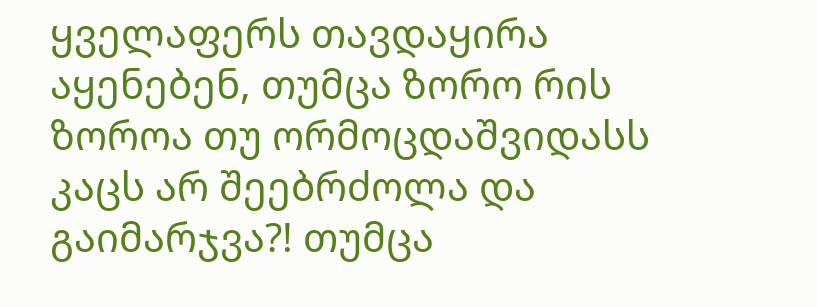ყველაფერს თავდაყირა აყენებენ, თუმცა ზორო რის ზოროა თუ ორმოცდაშვიდასს კაცს არ შეებრძოლა და გაიმარჯვა?! თუმცა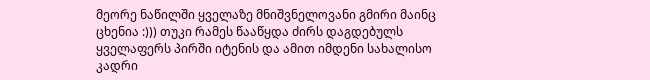მეორე ნაწილში ყველაზე მნიშვნელოვანი გმირი მაინც ცხენია :))) თუკი რამეს წააწყდა ძირს დაგდებულს ყველაფერს პირში იტენის და ამით იმდენი სახალისო კადრი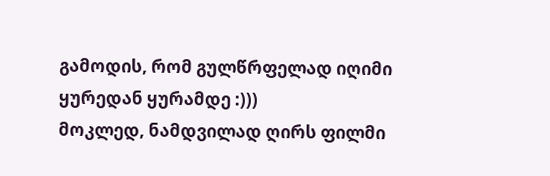გამოდის, რომ გულწრფელად იღიმი ყურედან ყურამდე :)))
მოკლედ, ნამდვილად ღირს ფილმი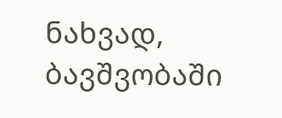ნახვად, ბავშვობაში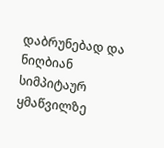დაბრუნებად და ნიღბიან სიმპიტაურ ყმაწვილზე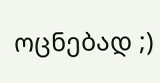ოცნებად ;)